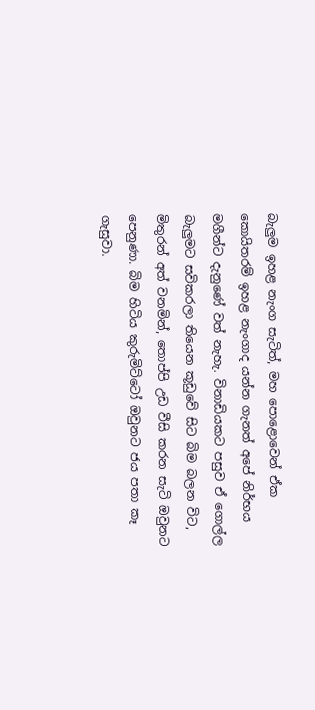බැලුම ඉහළ නැංග සැටිත්, මහ පොළොවෙන් ඒක කොයිතරම් ඉහළ නැංගාද යන්න ගැනත් අපේ නිර්භය මගීන්ට දැනුණේ වත් නැහැ. විනාඩියකට පසුව ඒ ගොල්ල බැලුමට සවිකරලා තියෙන කූඩුවේ සිට බිම බලන විට, මිතුරන් අත් වනමින්, තොප්පි උඩ වීසි කරන සැටි ඔවුනට පෙනුණා. බිම හිටිය කුරුමිට්ටෝ ඔවුනට ජය පතා කෑ ගැසුවා.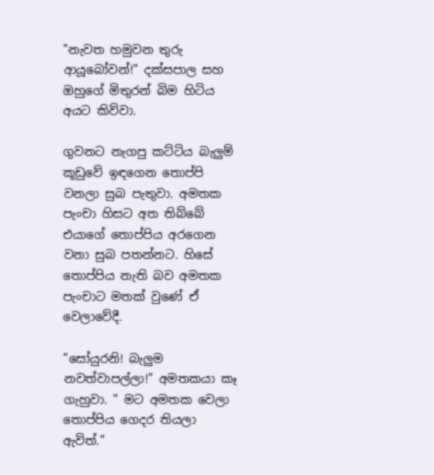"නැවත හමුවන තුරු ආයූබෝවන්!" දක්සපාල සහ ඔහුගේ මිතුරන් බිම හිටිය අයට කිව්වා.

ගුවනට නැගපු කට්ටිය බැලුම් කූඩුවේ ඉඳගෙන තොප්පි වනලා සුබ පැතුවා. අමතක පැංචා හිසට අත තිබ්බේ එයාගේ තොප්පිය අරගෙන වනා සුබ පතන්නට. හිසේ තොප්පිය නැති බව අමතක පැංචාට මතක් වුණේ ඒ වෙලාවේදී.

"සෝයුරනි! බැලුම නවත්වාපල්ලා!" අමතකයා කෑ ගැහුවා. " මට අමතක වෙලා තොප්පිය ගෙදර තියලා ඇවිත්."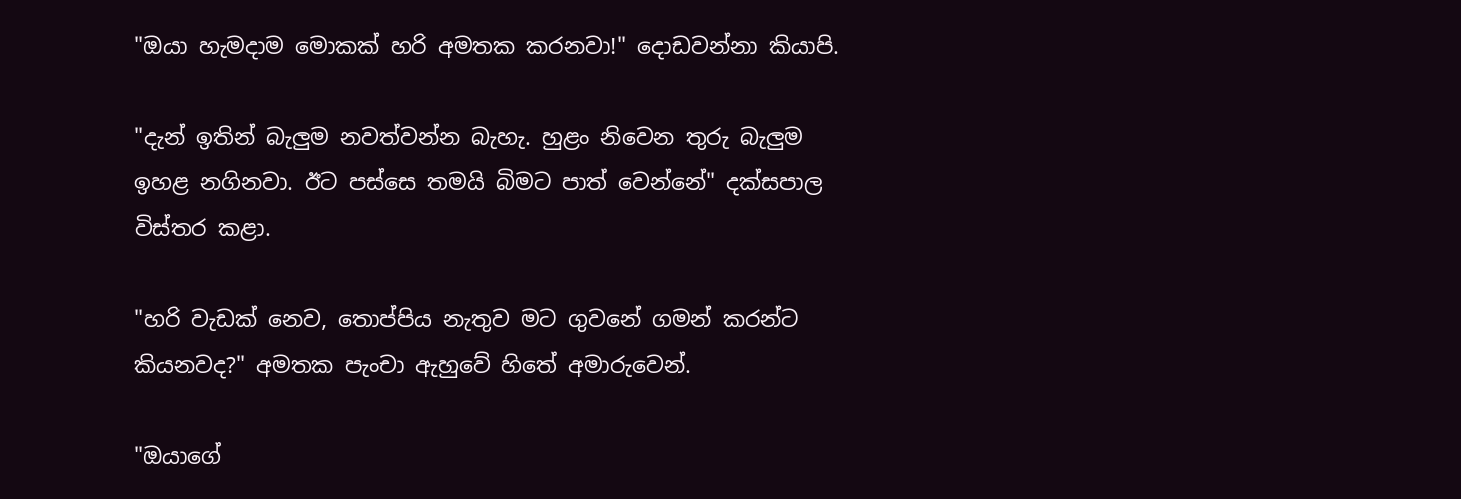"ඔයා හැමදාම මොකක් හරි අමතක කරනවා!" දොඩවන්නා කියාපි.

"දැන් ඉතින් බැලුම නවත්වන්න බැහැ. හුළං නිවෙන තුරු බැලුම ඉහළ නගිනවා. ඊට පස්සෙ තමයි බිමට පාත් වෙන්නේ" දක්සපාල විස්තර කළා.

"හරි වැඩක් නෙව, තොප්පිය නැතුව මට ගුවනේ ගමන් කරන්ට කියනවද?" අමතක පැංචා ඇහුවේ හිතේ අමාරුවෙන්.

"ඔයාගේ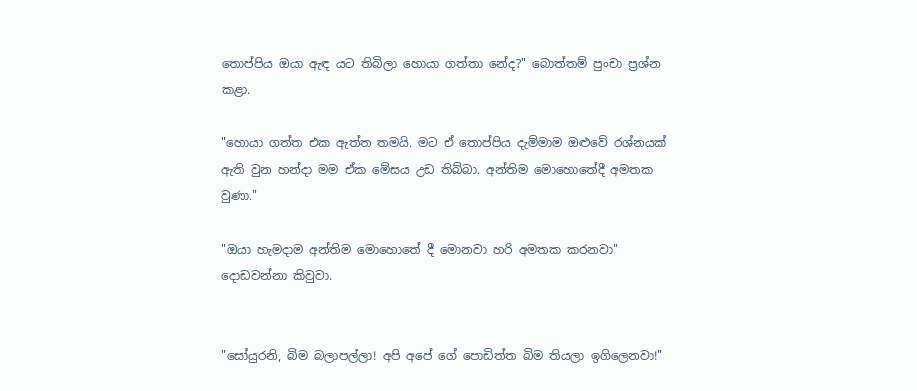තොප්පිය ඔයා ඇඳ යට තිබිලා හොයා ගත්තා නේද?" බොත්තම් පුංචා ප්‍රශ්න කළා.

"හොයා ගත්ත එක ඇත්ත තමයි. මට ඒ තොප්පිය දැම්මාම ඔළුවේ රශ්නයක් ඇති වුන හන්දා මම ඒක මේසය උඩ තිබ්බා. අන්තිම මොහොතේදී අමතක වුණා."

"ඔයා හැමදාම අන්තිම මොහොතේ දී මොනවා හරි අමතක කරනවා" දොඩවන්නා කිවුවා.


"සෝයුරනි, බිම බලාපල්ලා! අපි අපේ ගේ පොඩිත්ත බිම තියලා ඉගිලෙනවා!"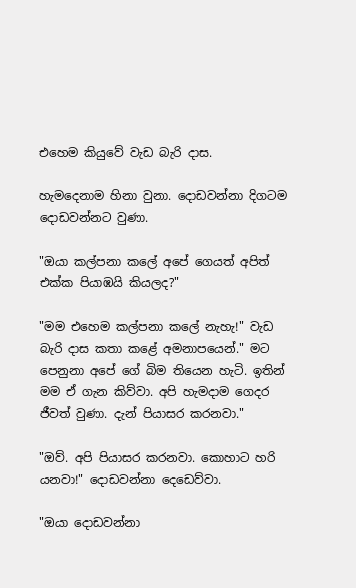එහෙම කියුවේ වැඩ බැරි දාස.

හැමදෙනාම හිනා වුනා. දොඩවන්නා දිගටම දොඩවන්නට වුණා.

"ඔයා කල්පනා කලේ අපේ ගෙයත් අපිත් එක්ක පියාඹයි කියලද?"

"මම එහෙම කල්පනා කලේ නැහැ!" වැඩ බැරි දාස කතා කළේ අමනාපයෙන්." මට පෙනුනා අපේ ගේ බිම තියෙන හැටි. ඉතින් මම ඒ ගැන කිව්වා. අපි හැමදාම ගෙදර ජීවත් වුණා. දැන් පියාසර කරනවා."

"ඔව්. අපි පියාසර කරනවා. කොහාට හරි යනවා!" දොඩවන්නා දෙඩෙව්වා.

"ඔයා දොඩවන්නා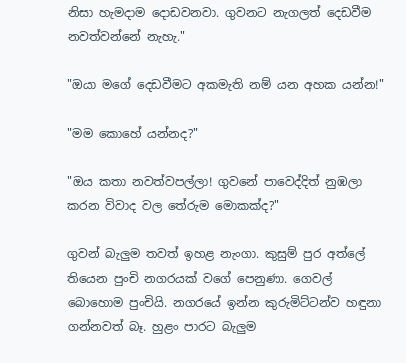නිසා හැමදාම දොඩවනවා. ගුවනට නැගලත් දෙඩවීම නවත්වන්නේ නැහැ."

"ඔයා මගේ දෙඩවීමට අකමැති නම් යන අහක යන්න!"

"මම කොහේ යන්නද?"

"ඔය කතා නවත්වපල්ලා! ගුවනේ පාවෙද්දිත් නුඹලා කරන විවාද වල තේරුම මොකක්ද?"

ගුවන් බැලුම තවත් ඉහළ නැංගා. කුසුම් පුර අත්ලේ තියෙන පුංචි නගරයක් වගේ පෙනුණා. ගෙවල් බොහොම පුංචියි. නගරයේ ඉන්න කුරුමිට්ටන්ව හඳුනා ගන්නවත් බෑ. හුළං පාරට බැලුම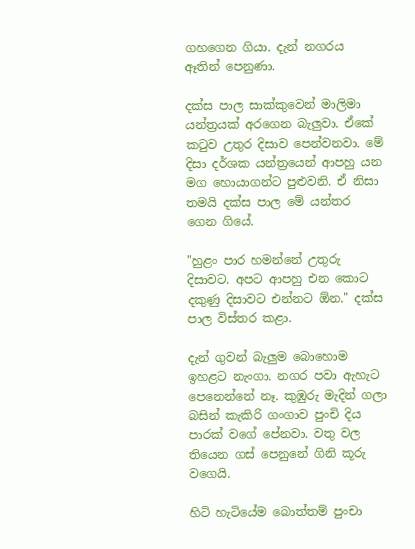ගහගෙන ගියා. දැන් නගරය ඈතින් පෙනුණා.

දක්ස පාල සාක්කුවෙන් මාලිමා යන්ත්‍රයක් අරගෙන බැලුවා. ඒකේ කටුව උතුර දිසාව පෙන්වනවා. මේ දිසා දර්ශක යන්ත්‍රයෙන් ආපහු යන මග හොයාගන්ට පුළුවනි. ඒ නිසා තමයි දක්ස පාල මේ යන්තර ගෙන ගියේ.

"හුළං පාර හමන්නේ උතුරු දිසාවට. අපට ආපහු එන කොට දකුණු දිසාවට එන්නට ඕන." දක්ස පාල විස්තර කළා.

දැන් ගුවන් බැලුම බොහොම ඉහළට නැංගා. නගර පවා ඇහැට පෙනෙන්නේ නෑ. කුඹුරු මැදින් ගලා බසින් කැකිරි ගංගාව පුංචි දිය පාරක් වගේ පේනවා. වතු වල තියෙන ගස් පෙනුනේ ගිනි කූරු වගෙයි.

හිටි හැටියේම බොත්තම් පුංචා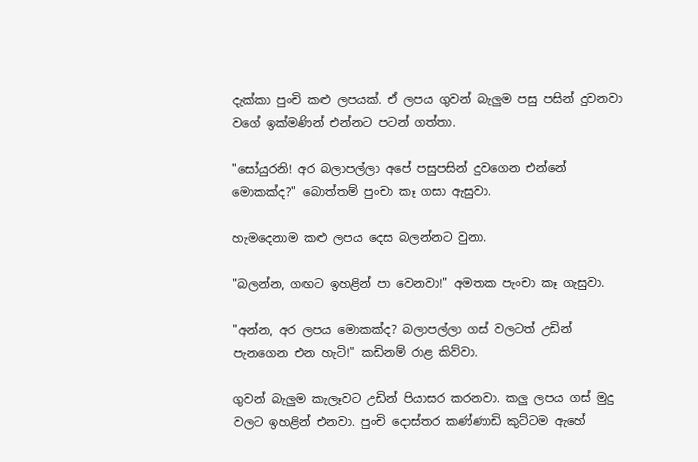දැක්කා පුංචි කළු ලපයක්. ඒ ලපය ගුවන් බැලුම පසු පසින් දුවනවා වගේ ඉක්මණින් එන්නට පටන් ගත්තා.

"සෝයුරනි! අර බලාපල්ලා අපේ පසුපසින් දුවගෙන එන්නේ මොකක්ද?" බොත්තම් පුංචා කෑ ගසා ඇසුවා.

හැමදෙනාම කළු ලපය දෙස බලන්නට වුනා.

"බලන්න, ගඟට ඉහළින් පා වෙනවා!" අමතක පැංචා කෑ ගැසුවා.

"අන්න, අර ලපය මොකක්ද? බලාපල්ලා ගස් වලටත් උඩින් පැනගෙන එන හැටි!" කඩිනම් රාළ කිව්වා.

ගුවන් බැලුම කැලෑවට උඩින් පියාසර කරනවා. කලු ලපය ගස් මුදු වලට ඉහළින් එනවා. පුංචි දොස්තර කණ්ණාඩි කුට්ටම ඇහේ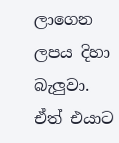ලාගෙන ලපය දිහා බැලුවා. ඒත් එයාට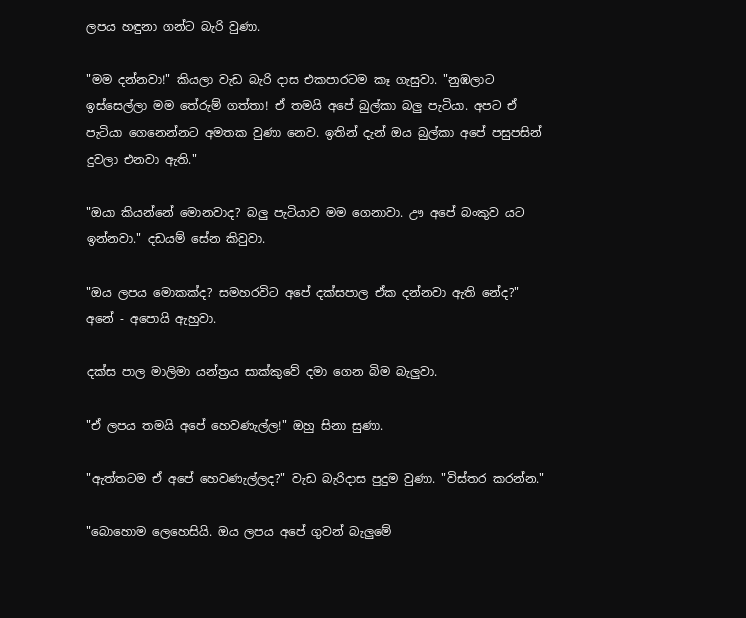ලපය හඳුනා ගන්ට බැරි වුණා.

"මම දන්නවා!" කියලා වැඩ බැරි දාස එකපාරටම කෑ ගැසුවා. "නුඹලාට ඉස්සෙල්ලා මම තේරුම් ගත්තා! ඒ තමයි අපේ බුල්කා බලු පැටියා. අපට ඒ පැටියා ගෙනෙන්නට අමතක වුණා නෙව. ඉතින් දැන් ඔය බුල්කා අපේ පසුපසින් දුවලා එනවා ඇති."

"ඔයා කියන්නේ මොනවාද? බලු පැටියාව මම ගෙනාවා. ඌ අපේ බංකුව යට ඉන්නවා." දඩයම් සේන කිවුවා.

"ඔය ලපය මොකක්ද? සමහරවිට අපේ දක්සපාල ඒක දන්නවා ඇති නේද?" අනේ - අපොයි ඇහුවා.

දක්ස පාල මාලිමා යන්ත්‍රය සාක්කුවේ දමා ගෙන බිම බැලුවා.

"ඒ ලපය තමයි අපේ හෙවණැල්ල!" ඔහු සිනා සුණා.

"ඇත්තටම ඒ අපේ හෙවණැල්ලද?" වැඩ බැරිදාස පුදුම වුණා. "විස්තර කරන්න."

"බොහොම ලෙහෙසියි. ඔය ලපය අපේ ගුවන් බැලුමේ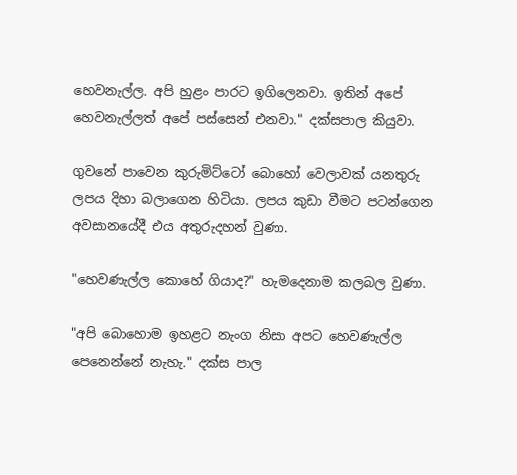හෙවනැල්ල. අපි හුළං පාරට ඉගිලෙනවා. ඉතින් අපේ හෙවනැල්ලත් අපේ පස්සෙන් එනවා." දක්සපාල කියුවා.

ගුවනේ පාවෙන කුරුමිට්ටෝ බොහෝ වෙලාවක් යනතුරු ලපය දිහා බලාගෙන හිටියා. ලපය කුඩා වීමට පටන්ගෙන අවසානයේදී එය අතුරුදහන් වුණා.

"හෙවණැල්ල කොහේ ගියාද?" හැමදෙනාම කලබල වුණා.

"අපි බොහොම ඉහළට නැංග නිසා අපට හෙවණැල්ල පෙනෙන්නේ නැහැ." දක්ස පාල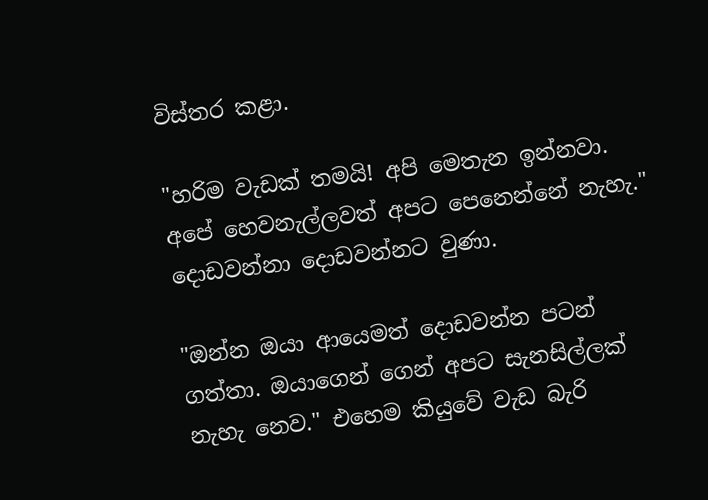විස්තර කළා.

"හරිම වැඩක් තමයි! අපි මෙතැන ඉන්නවා. අපේ හෙවනැල්ලවත් අපට පෙනෙන්නේ නැහැ." දොඩවන්නා දොඩවන්නට වුණා.

"ඔන්න ඔයා ආයෙමත් දොඩවන්න පටන් ගත්තා. ඔයාගෙන් ගෙන් අපට සැනසිල්ලක් නැහැ නෙව." එහෙම කියුවේ වැඩ බැරි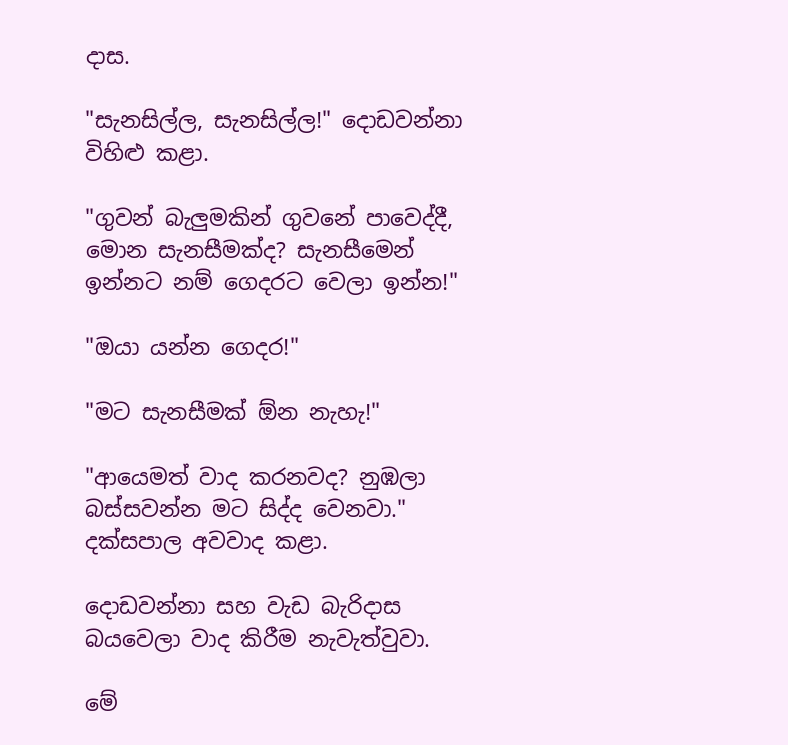දාස.

"සැනසිල්ල, සැනසිල්ල!" දොඩවන්නා විහිළු කළා.

"ගුවන් බැලුමකින් ගුවනේ පාවෙද්දී, මොන සැනසීමක්ද? සැනසීමෙන් ඉන්නට නම් ගෙදරට වෙලා ඉන්න!"

"ඔයා යන්න ගෙදර!"

"මට සැනසීමක් ඕන නැහැ!"

"ආයෙමත් වාද කරනවද? නුඹලා බස්සවන්න මට සිද්ද වෙනවා." දක්සපාල අවවාද කළා.

දොඩවන්නා සහ වැඩ බැරිදාස බයවෙලා වාද කිරීම නැවැත්වුවා.

මේ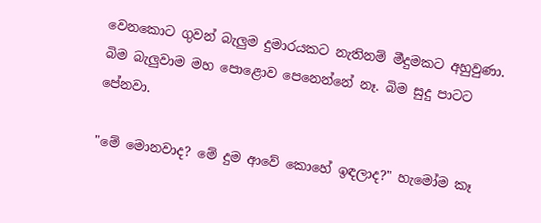වෙනකොට ගුවන් බැලුම දුමාරයකට නැතිනම් මීදුමකට අහුවුණා. බිම බැලුවාම මහ පොළොව පෙනෙන්නේ නෑ. බිම සුදු පාටට පේනවා.

"මේ මොනවාද? මේ දුම ආවේ කොහේ ඉඳලාද?" හැමෝම කෑ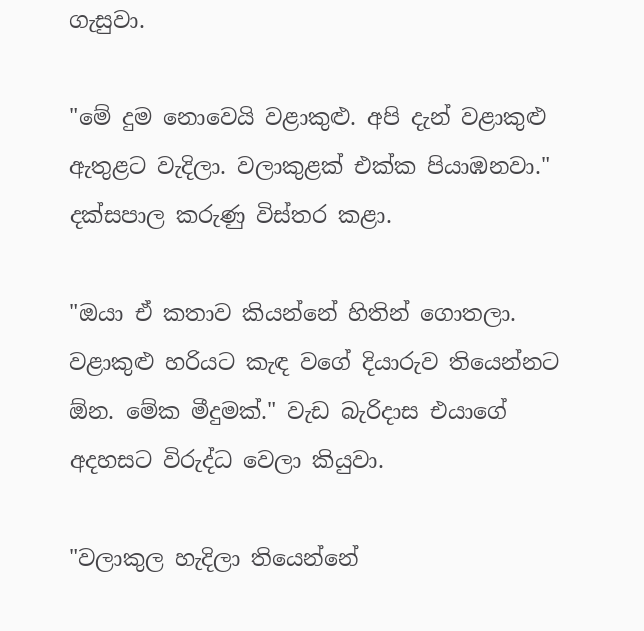ගැසුවා.

"මේ දුම නොවෙයි වළාකුළු. අපි දැන් වළාකුළු ඇතුළට වැදිලා. වලාකුළක් එක්ක පියාඹනවා." දක්සපාල කරුණු විස්තර කළා.

"ඔයා ඒ කතාව කියන්නේ හිතින් ගොතලා. වළාකුළු හරියට කැඳ වගේ දියාරුව තියෙන්නට ඕන. මේක මීදුමක්." වැඩ බැරිදාස එයාගේ අදහසට විරුද්ධ වෙලා කියුවා.

"වලාකුල හැදිලා තියෙන්නේ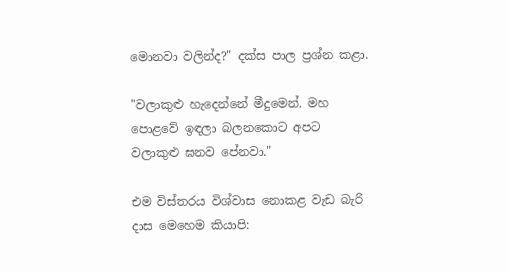මොනවා වලින්ද?" දක්ස පාල ප්‍රශ්න කළා.

"වලාකුළු හැදෙන්නේ මීදුමෙන්. මහ පොළවේ ඉඳලා බලනකොට අපට වලාකුළු ඝනව පේනවා."

එම විස්තරය විශ්වාස නොකළ වැඩ බැරි දාස මෙහෙම කියාපි: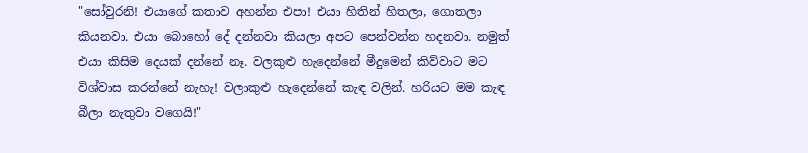"සෝවුරනි! එයාගේ කතාව අහන්න එපා! එයා හිතින් හිතලා, ගොතලා කියනවා. එයා බොහෝ දේ දන්නවා කියලා අපට පෙන්වන්න හදනවා. නමුත් එයා කිසිම දෙයක් දන්නේ නෑ. වලකුළු හැදෙන්නේ මීදුමෙන් කිව්වාට මට විශ්වාස කරන්නේ නැහැ! වලාකුළු හැදෙන්නේ කැඳ වලින්. හරියට මම කැඳ බීලා නැතුවා වගෙයි!"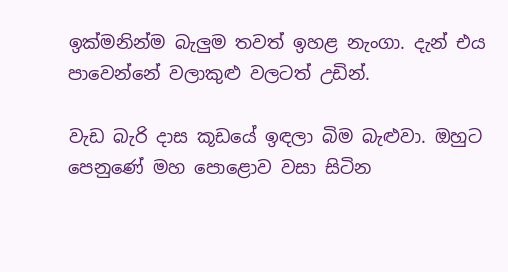ඉක්මනින්ම බැලුම තවත් ඉහළ නැංගා. දැන් එය පාවෙන්නේ වලාකුළු වලටත් උඩින්.

වැඩ බැරි දාස කූඩයේ ඉඳලා බිම බැළුවා. ඔහුට පෙනුණේ මහ පොළොව වසා සිටින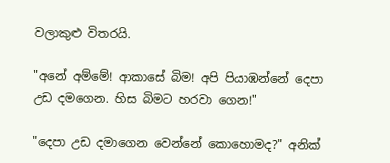වලාකුළු විතරයි.

"අනේ අම්මේ! ආකාසේ බිම! අපි පියාඹන්නේ දෙපා උඩ දමගෙන. හිස බිමට හරවා ගෙන!"

"දෙපා උඩ දමාගෙන වෙන්නේ කොහොමද?" අනික්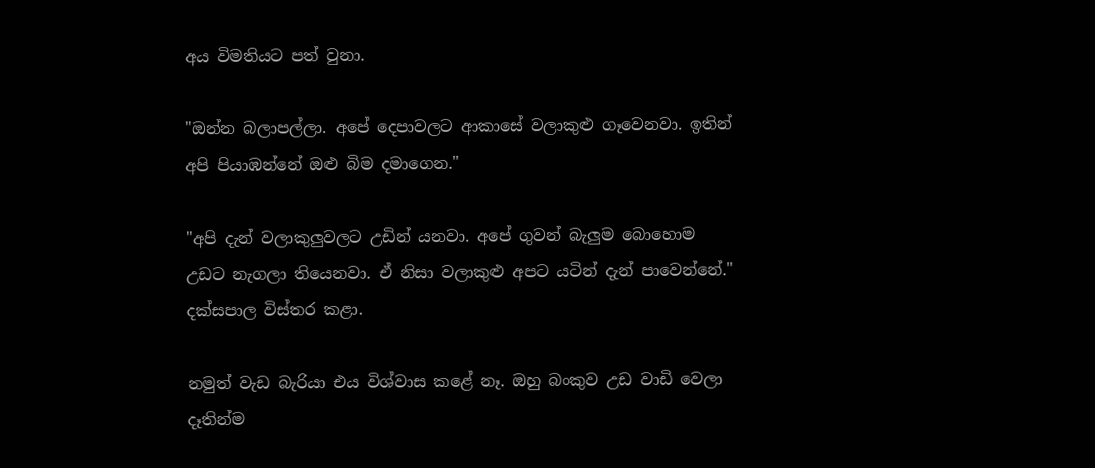අය විමතියට පත් වුනා.

"ඔන්න බලාපල්ලා. අපේ දෙපාවලට ආකාසේ වලාකුළු ගෑවෙනවා. ඉතින් අපි පියාඹන්නේ ඔළු බිම දමාගෙන."

"අපි දැන් වලාකුලුවලට උඩින් යනවා. අපේ ගුවන් බැලුම බොහොම උඩට නැගලා තියෙනවා. ඒ නිසා වලාකුළු අපට යටින් දැන් පාවෙන්නේ." දක්සපාල විස්තර කළා.

නමුත් වැඩ බැරියා එය විශ්වාස කළේ නෑ. ඔහු බංකුව උඩ වාඩි වෙලා දෑතින්ම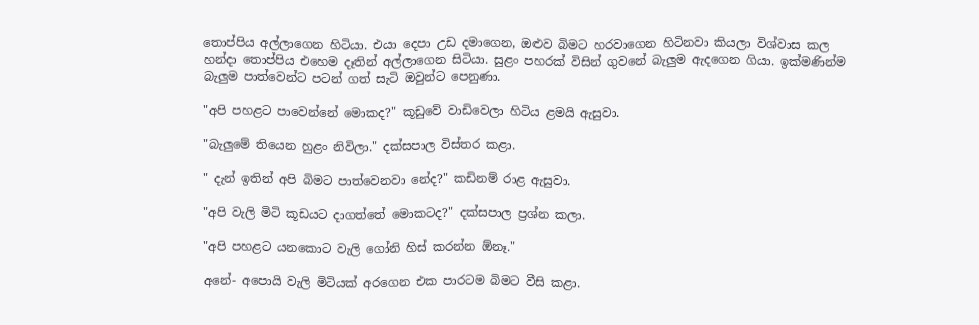තොප්පිය අල්ලාගෙන හිටියා. එයා දෙපා උඩ දමාගෙන, ඔළුව බිමට හරවාගෙන හිටිනවා කියලා විශ්වාස කල හන්දා තොප්පිය එහෙම දෑතින් අල්ලාගෙන සිටියා. සුළං පහරක් විසින් ගුවනේ බැලුම ඇදගෙන ගියා. ඉක්මණින්ම බැලුම පාත්වෙන්ට පටන් ගත් සැටි ඔවුන්ට පෙනුණා.

"අපි පහළට පාවෙන්නේ මොකද?" කූඩුවේ වාඩිවෙලා හිටිය ළමයි ඇසුවා.

"බැලුමේ තියෙන හුළං නිවිලා." දක්සපාල විස්තර කළා.

" දැන් ඉතින් අපි බිමට පාත්වෙනවා නේද?" කඩිනම් රාළ ඇසුවා.

"අපි වැලි මිටි කූඩයට දාගත්තේ මොකටද?" දක්සපාල ප්‍රශ්න කලා.

"අපි පහළට යනකොට වැලි ගෝනි හිස් කරන්න ඕනෑ."

අනේ- අපොයි වැලි මිටියක් අරගෙන එක පාරටම බිමට වීසි කළා.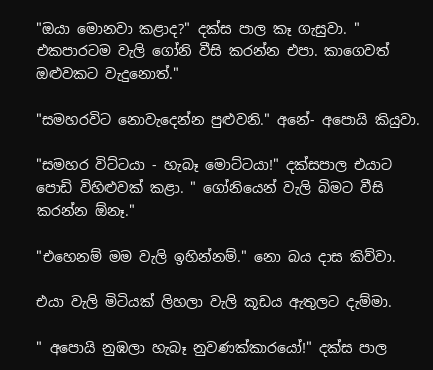"ඔයා මොනවා කළාද?" දක්ස පාල කෑ ගැසුවා. " එකපාරටම වැලි ගෝනි වීසි කරන්න එපා. කාගෙවත් ඔළුවකට වැදුනොත්."

"සමහරවිට නොවැදෙන්න පුළුවනි." අනේ- අපොයි කියුවා.

"සමහර විට්ටයා - හැබෑ මොට්ටයා!" දක්සපාල එයාට පොඩි විහිළුවක් කළා. " ගෝනියෙන් වැලි බිමට වීසි කරන්න ඕනෑ."

"එහෙනම් මම වැලි ඉහින්නම්." නො බය දාස කිව්වා.

එයා වැලි මිටියක් ලිහලා වැලි කූඩය ඇතුලට දැම්මා.

" අපොයි නුඹලා හැබෑ නුවණක්කාරයෝ!" දක්ස පාල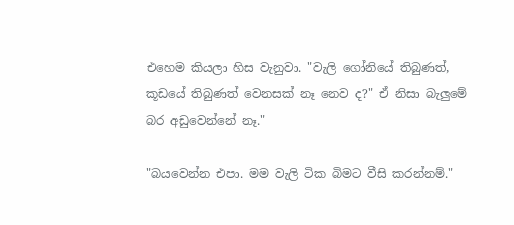එහෙම කියලා හිස වැනුවා. "වැලි ගෝනියේ තිබුණත්, කූඩයේ තිබුණත් වෙනසක් නෑ නෙව ද?" ඒ නිසා බැලුමේ බර අඩුවෙන්නේ නෑ."

"බයවෙන්න එපා. මම වැලි ටික බිමට වීසි කරන්නම්."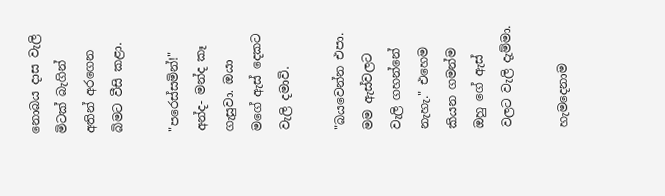නොබය දාස වැලි මිටක් බැගින් අතින් අරගෙන බිමට වීසි කළා.

"පරෙස්සමින්!" අන්ද- මන්ද කෑ ගැසුවා. ඔයා මගේ ඇස් දෙකට වැලි දමාවි.

"බයවෙන්න එපා. මම ඇස්වලට වැලි ගහන්නේ නැහැ." එහෙම කියන ගමන්ම ඔහු ගේ ඇස් වලට වැලි දැම්මා.

හැමදෙනාම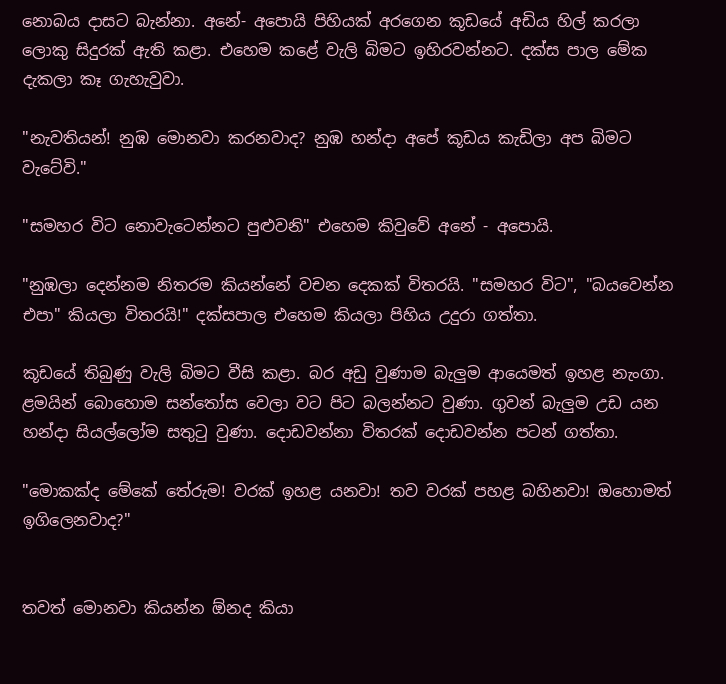නොබය දාසට බැන්නා. අනේ- අපොයි පිහියක් අරගෙන කූඩයේ අඩිය හිල් කරලා ලොකු සිදුරක් ඇති කළා. එහෙම කළේ වැලි බිමට ඉහිරවන්නට. දක්ස පාල මේක දැකලා කෑ ගැහැවුවා.

"නැවතියන්! නුඹ මොනවා කරනවාද? නුඹ හන්දා අපේ කූඩය කැඩිලා අප බිමට වැටේවි."

"සමහර විට නොවැටෙන්නට පුළුවනි" එහෙම කිවුවේ අනේ - අපොයි.

"නුඹලා දෙන්නම නිතරම කියන්නේ වචන දෙකක් විතරයි. "සමහර විට", "බයවෙන්න එපා" කියලා විතරයි!" දක්සපාල එහෙම කියලා පිහිය උදුරා ගත්තා.

කූඩයේ තිබුණු වැලි බිමට වීසි කළා. බර අඩු වුණාම බැලුම ආයෙමත් ඉහළ නැංගා. ළමයින් බොහොම සන්තෝස වෙලා වට පිට බලන්නට වුණා. ගුවන් බැලුම උඩ යන හන්දා සියල්ලෝම සතුටු වුණා. දොඩවන්නා විතරක් දොඩවන්න පටන් ගත්තා.

"මොකක්ද මේකේ තේරුම! වරක් ඉහළ යනවා! තව වරක් පහළ බහිනවා! ඔහොමත් ඉගිලෙනවාද?"


තවත් මොනවා කියන්න ඕනද කියා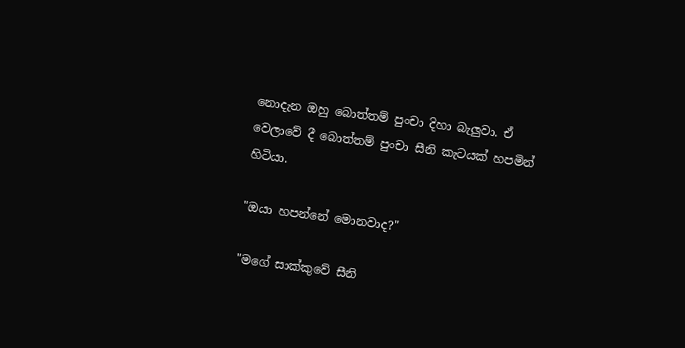නොදැන ඔහු බොත්තම් පුංචා දිහා බැලුවා. ඒ වෙලාවේ දී බොත්තම් පුංචා සීනි කැටයක් හපමින් හිටියා.

"ඔයා හපන්නේ මොනවාද?"

"මගේ සාක්කුවේ සීනි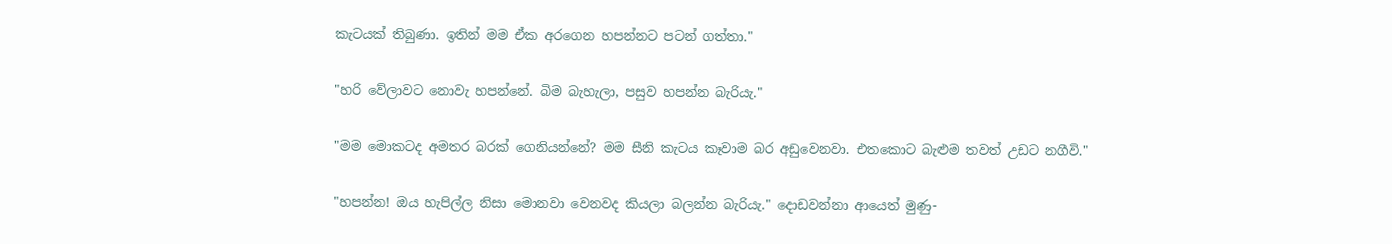කැටයක් තිබුණා. ඉතින් මම ඒක අරගෙන හපන්නට පටන් ගත්තා."

"හරි වේලාවට නොවැ හපන්නේ. බිම බැහැලා, පසුව හපන්න බැරියැ."

"මම මොකටද අමතර බරක් ගෙනියන්නේ? මම සීනි කැටය කෑවාම බර අඩුවෙනවා. එතකොට බැළුම තවත් උඩට නගීවි."

"හපන්න! ඔය හැපිල්ල නිසා මොනවා වෙනවද කියලා බලන්න බැරියැ." දොඩවන්නා ආයෙත් මුණු-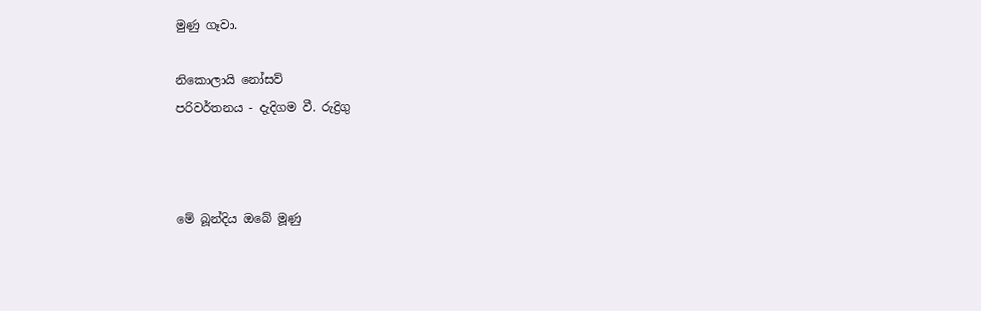මුණු ගෑවා.

නිකොලායි නෝසව්
පරිවර්තනය - දැදිගම වී. රුද්‍රිගු



මේ බූන්දිය ඔබේ මූණු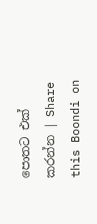පොතට එක් කරන්න | Share this Boondi on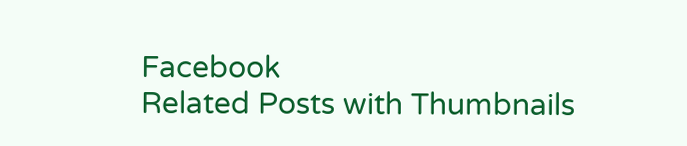Facebook
Related Posts with Thumbnails